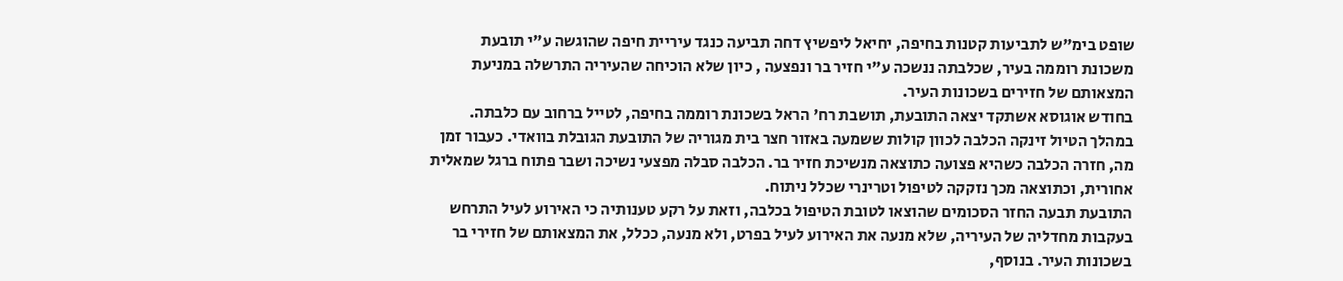שופט בימ"ש לתביעות קטנות בחיפה, יחיאל ליפשיץ דחה תביעה כנגד עיריית חיפה שהוגשה ע"י תובעת משכונת רוממה בעיר, שכלבתה ננשכה ע"י חזיר בר ונפצעה , כיון שלא הוכיחה שהעיריה התרשלה במניעת המצאותם של חזירים בשכונות העיר.
בחודש אוגוסא אשתקד יצאה התובעת, תושבת רח' הראל בשכונת רוממה בחיפה, לטייל ברחוב עם כלבתה. במהלך הטיול זינקה הכלבה לכוון קולות ששמעה באזור חצר בית מגוריה של התובעת הגובלת בוואדי. כעבור זמן מה, חזרה הכלבה כשהיא פצועה כתוצאה מנשיכת חזיר בר. הכלבה סבלה מפצעי נשיכה ושבר פתוח ברגל שמאלית אחורית, וכתוצאה מכך נזקקה לטיפול וטרינרי שכלל ניתוח.
התובעת תבעה החזר הסכומים שהוצאו לטובת הטיפול בכלבה, וזאת על רקע טענותיה כי האירוע לעיל התרחש בעקבות מחדליה של העיריה, שלא מנעה את האירוע לעיל בפרט, ולא מנעה, ככלל, את המצאותם של חזירי בר בשכונות העיר. בנוסף,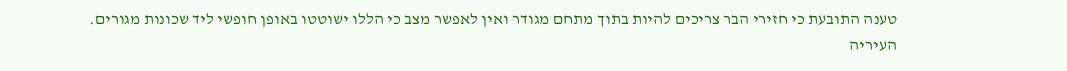טענה התובעת כי חזירי הבר צריכים להיות בתוך מתחם מגודר ואין לאפשר מצב כי הללו ישוטטו באופן חופשי ליד שכונות מגורים.
העיריה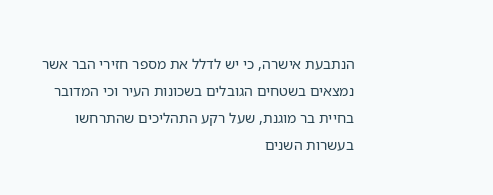הנתבעת אישרה, כי יש לדלל את מספר חזירי הבר אשר נמצאים בשטחים הגובלים בשכונות העיר וכי המדובר בחיית בר מוגנת, שעל רקע התהליכים שהתרחשו בעשרות השנים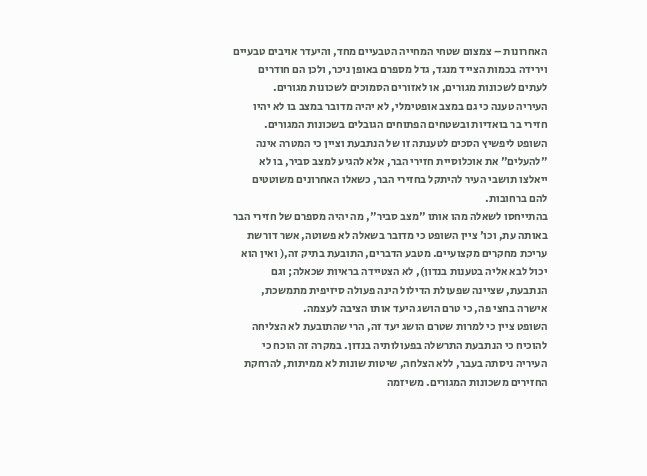האחרונות – צמצום שטחי המחייה הטבעיים מחד, והיעדר אויבים טבעיים וירידה בכמות הצייד מנגד, גדל מספרם באופן ניכר, ולכן הם חודרים לעתים לשכונות מגורים, או לאזורים הסמוכים לשכונות מגורים.
העיריה טענה כי גם במצב אופטימלי, לא יהיה מדובר במצב בו לא יהיו חזירי בר בואדיות ובשטחים הפתוחים הגובלים בשכונות המגורים.
השופט ליפשיץ הסכים לטענתה זו של הנתבעת וציין כי המטרה אינה "להעלים" את אוכלוסיית חזירי הבר, אלא להגיע למצב סביר, בו לא ייאלצו תושבי העיר להיתקל בחזירי הבר, כשאלו האחרונים משוטטים להם ברחובות.
בהתייחסו לשאלה מהו אותו "מצב סביר", מה יהיה מספרם של חזירי הבר באותה עת, וכו' ציין השופט כי מדובר בשאלה לא פשוטה, אשר דורשת עריכת מחקרים מקצועיים. מטבע הדברים, התובעת בתיק זה,( ואין הוא יכול לבא אליה בטענות בנדון), לא הצטיידה בראיות שכאלה; וגם הנתבעת, שציינה שפעולת הדילול הינה פעולה סיזיפית מתמשכת, אישרה בחצי פה, כי טרם הושג היעד אותו הציבה לעצמה.
השופט ציין כי למרות שטרם הושג יעד זה, הרי שהתובעת לא הצליחה להוכיח כי הנתבעת התרשלה בפעולותיה בנדון. במקרה זה הוכח כי העיריה ניסתה בעבר, ללא הצלחה, שיטות שונות לא ממיתות, להרחקת החזירים משכונות המגורים. משיזמה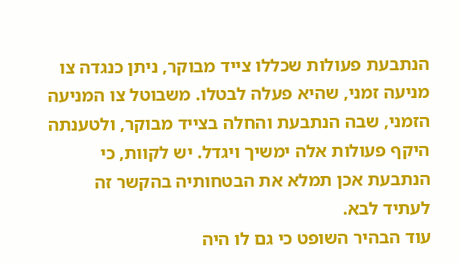הנתבעת פעולות שכללו צייד מבוקר, ניתן כנגדה צו מניעה זמני, שהיא פעלה לבטלו. משבוטל צו המניעה הזמני, שבה הנתבעת והחלה בצייד מבוקר, ולטענתה היקף פעולות אלה ימשיך ויגדל. יש לקוות, כי הנתבעת אכן תמלא את הבטחותיה בהקשר זה לעתיד לבא.
עוד הבהיר השופט כי גם לו היה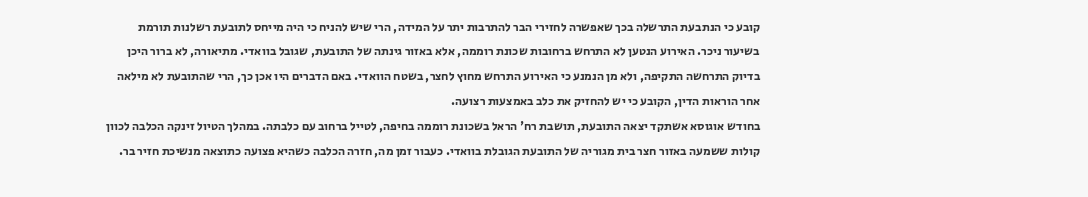קובע כי הנתבעת התרשלה בכך שאפשרה לחזירי הבר להתרבות יתר על המידה, הרי שיש להניח כי היה מייחס לתובעת רשלנות תורמת בשיעור ניכר. האירוע הנטען לא התרחש ברחובות שכונת רוממה, אלא באזור גינתה של התובעת, שגובל בוואדי. מתיאורה, לא ברור היכן בדיוק התרחשה התקיפה, ולא מן הנמנע כי האירוע התרחש מחוץ לחצר, בשטח הוואדי. באם הדברים היו אכן כך, הרי שהתובעת לא מילאה אחר הוראות הדין, הקובע כי יש להחזיק את כלב באמצעות רצועה.
בחודש אוגוסא אשתקד יצאה התובעת, תושבת רח' הראל בשכונת רוממה בחיפה, לטייל ברחוב עם כלבתה. במהלך הטיול זינקה הכלבה לכוון קולות ששמעה באזור חצר בית מגוריה של התובעת הגובלת בוואדי. כעבור זמן מה, חזרה הכלבה כשהיא פצועה כתוצאה מנשיכת חזיר בר.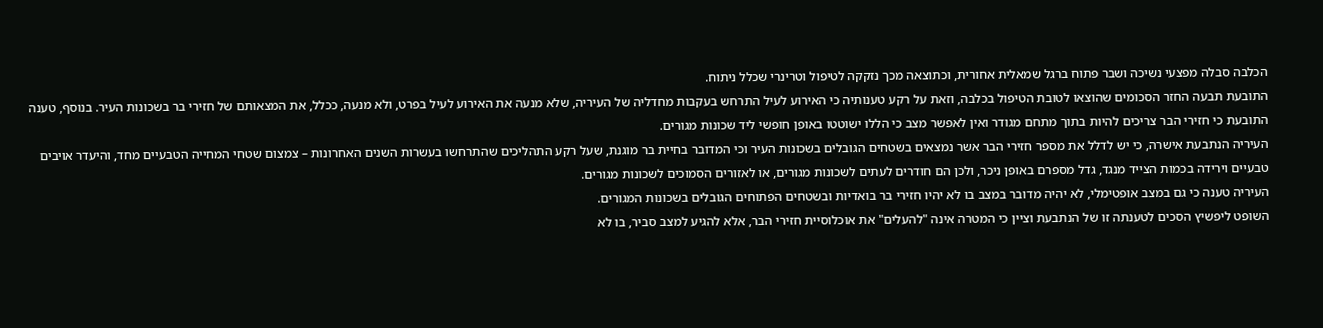הכלבה סבלה מפצעי נשיכה ושבר פתוח ברגל שמאלית אחורית, וכתוצאה מכך נזקקה לטיפול וטרינרי שכלל ניתוח.
התובעת תבעה החזר הסכומים שהוצאו לטובת הטיפול בכלבה, וזאת על רקע טענותיה כי האירוע לעיל התרחש בעקבות מחדליה של העיריה, שלא מנעה את האירוע לעיל בפרט, ולא מנעה, ככלל, את המצאותם של חזירי בר בשכונות העיר. בנוסף, טענה התובעת כי חזירי הבר צריכים להיות בתוך מתחם מגודר ואין לאפשר מצב כי הללו ישוטטו באופן חופשי ליד שכונות מגורים.
העיריה הנתבעת אישרה, כי יש לדלל את מספר חזירי הבר אשר נמצאים בשטחים הגובלים בשכונות העיר וכי המדובר בחיית בר מוגנת, שעל רקע התהליכים שהתרחשו בעשרות השנים האחרונות – צמצום שטחי המחייה הטבעיים מחד, והיעדר אויבים טבעיים וירידה בכמות הצייד מנגד, גדל מספרם באופן ניכר, ולכן הם חודרים לעתים לשכונות מגורים, או לאזורים הסמוכים לשכונות מגורים.
העיריה טענה כי גם במצב אופטימלי, לא יהיה מדובר במצב בו לא יהיו חזירי בר בואדיות ובשטחים הפתוחים הגובלים בשכונות המגורים.
השופט ליפשיץ הסכים לטענתה זו של הנתבעת וציין כי המטרה אינה "להעלים" את אוכלוסיית חזירי הבר, אלא להגיע למצב סביר, בו לא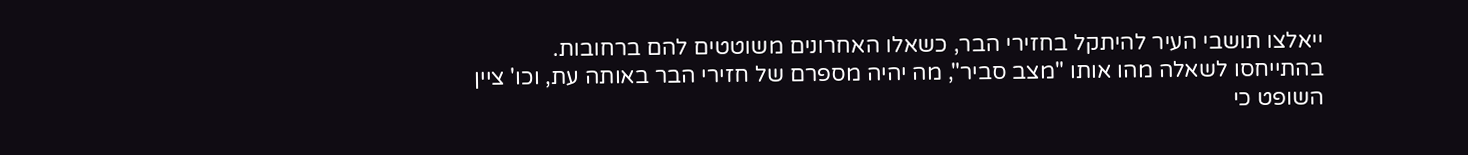ייאלצו תושבי העיר להיתקל בחזירי הבר, כשאלו האחרונים משוטטים להם ברחובות.
בהתייחסו לשאלה מהו אותו "מצב סביר", מה יהיה מספרם של חזירי הבר באותה עת, וכו' ציין השופט כי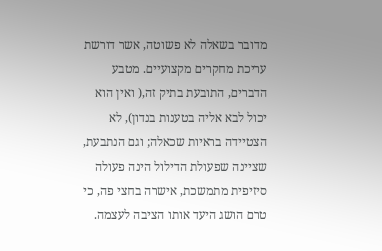מדובר בשאלה לא פשוטה, אשר דורשת עריכת מחקרים מקצועיים. מטבע הדברים, התובעת בתיק זה,( ואין הוא יכול לבא אליה בטענות בנדון), לא הצטיידה בראיות שכאלה; וגם הנתבעת, שציינה שפעולת הדילול הינה פעולה סיזיפית מתמשכת, אישרה בחצי פה, כי טרם הושג היעד אותו הציבה לעצמה.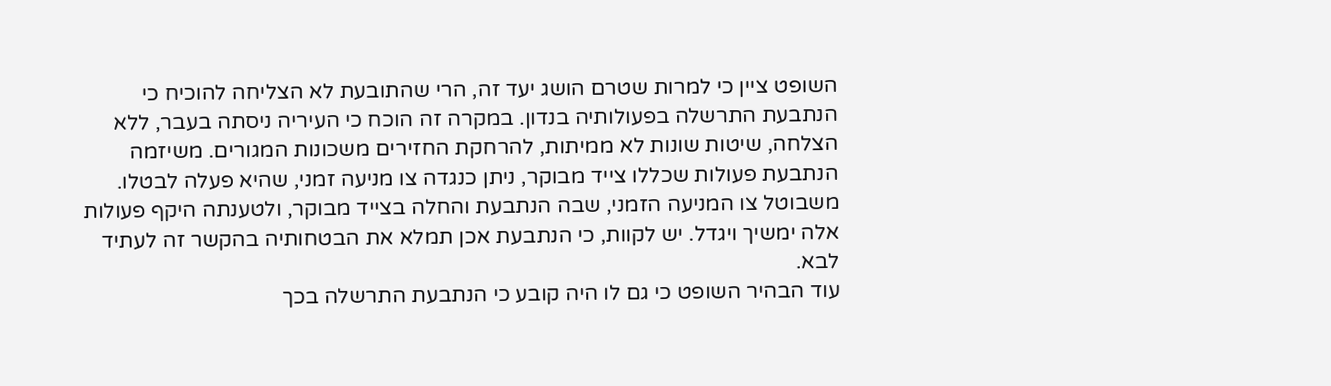השופט ציין כי למרות שטרם הושג יעד זה, הרי שהתובעת לא הצליחה להוכיח כי הנתבעת התרשלה בפעולותיה בנדון. במקרה זה הוכח כי העיריה ניסתה בעבר, ללא הצלחה, שיטות שונות לא ממיתות, להרחקת החזירים משכונות המגורים. משיזמה הנתבעת פעולות שכללו צייד מבוקר, ניתן כנגדה צו מניעה זמני, שהיא פעלה לבטלו. משבוטל צו המניעה הזמני, שבה הנתבעת והחלה בצייד מבוקר, ולטענתה היקף פעולות אלה ימשיך ויגדל. יש לקוות, כי הנתבעת אכן תמלא את הבטחותיה בהקשר זה לעתיד לבא.
עוד הבהיר השופט כי גם לו היה קובע כי הנתבעת התרשלה בכך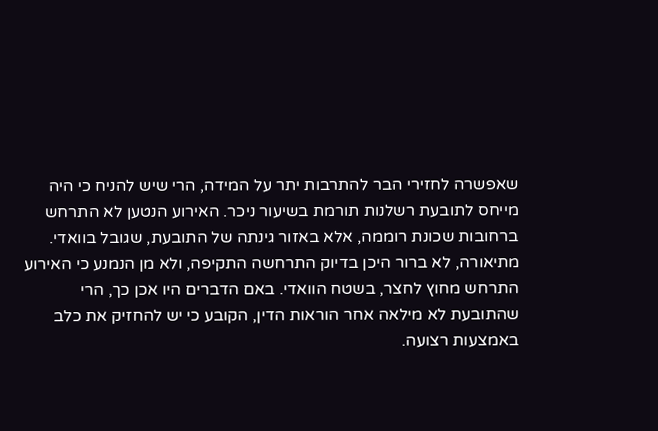שאפשרה לחזירי הבר להתרבות יתר על המידה, הרי שיש להניח כי היה מייחס לתובעת רשלנות תורמת בשיעור ניכר. האירוע הנטען לא התרחש ברחובות שכונת רוממה, אלא באזור גינתה של התובעת, שגובל בוואדי. מתיאורה, לא ברור היכן בדיוק התרחשה התקיפה, ולא מן הנמנע כי האירוע התרחש מחוץ לחצר, בשטח הוואדי. באם הדברים היו אכן כך, הרי שהתובעת לא מילאה אחר הוראות הדין, הקובע כי יש להחזיק את כלב באמצעות רצועה.